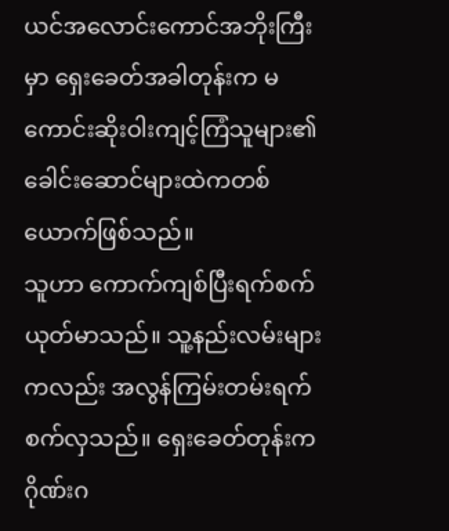ယင်အလောင်းကောင်အဘိုးကြီးမှာ ရှေးခေတ်အခါတုန်းက မကောင်းဆိုးဝါးကျင့်ကြံသူများ၏ခေါင်းဆောင်များထဲကတစ်ယောက်ဖြစ်သည်။
သူဟာ ကောက်ကျစ်ပြီးရက်စက်ယုတ်မာသည်။ သူ့နည်းလမ်းများကလည်း အလွန်ကြမ်းတမ်းရက်စက်လှသည်။ ရှေးခေတ်တုန်းက ဂိုဏ်းဂ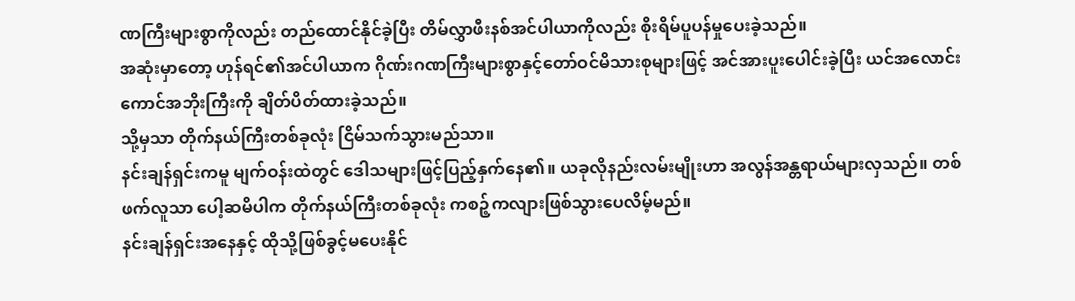ဏကြီးများစွာကိုလည်း တည်ထောင်နိုင်ခဲ့ပြီး တိမ်လွှာဖီးနစ်အင်ပါယာကိုလည်း စိုးရိမ်ပူပန်မှုပေးခဲ့သည်။
အဆုံးမှာတော့ ဟုန်ရင်၏အင်ပါယာက ဂိုဏ်းဂဏကြီးများစွာနှင့်တော်ဝင်မိသားစုများဖြင့် အင်အားပူးပေါင်းခဲ့ပြီး ယင်အလောင်းကောင်အဘိုးကြီးကို ချိတ်ပိတ်ထားခဲ့သည်။
သို့မှသာ တိုက်နယ်ကြီးတစ်ခုလုံး ငြိမ်သက်သွားမည်သာ။
နင်းချန်ရှင်းကမူ မျက်ဝန်းထဲတွင် ဒေါသများဖြင့်ပြည့်နှက်နေ၏။ ယခုလိုနည်းလမ်းမျိုးဟာ အလွန်အန္တရာယ်များလှသည်။ တစ်ဖက်လူသာ ပေါ့ဆမိပါက တိုက်နယ်ကြီးတစ်ခုလုံး ကစဉ့်ကလျားဖြစ်သွားပေလိမ့်မည်။
နင်းချန်ရှင်းအနေနှင့် ထိုသို့ဖြစ်ခွင့်မပေးနိုင်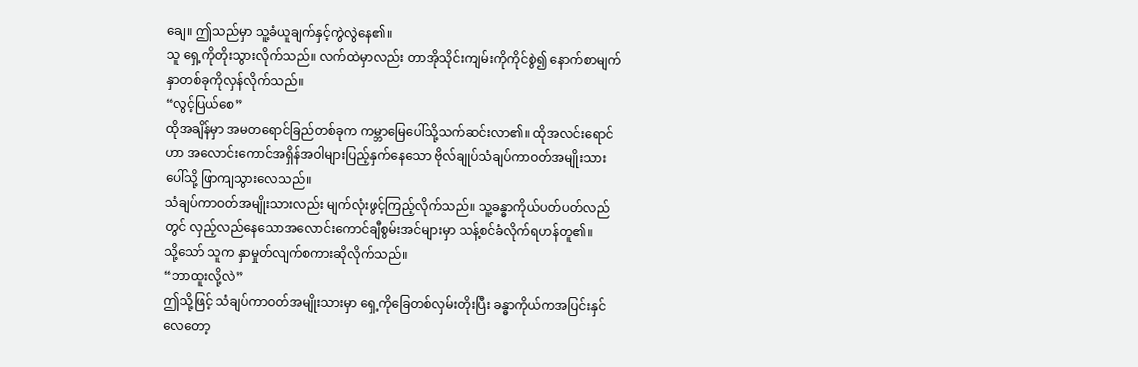ချေ။ ဤသည်မှာ သူ့ခံယူချက်နှင့်ကွဲလွဲနေ၏။
သူ ရှေ့ကိုတိုးသွားလိုက်သည်။ လက်ထဲမှာလည်း တာအိုသိုင်းကျမ်းကိုကိုင်စွဲ၍ နောက်စာမျက်နှာတစ်ခုကိုလှန်လိုက်သည်။
“လွင့်ပြယ်စေ”
ထိုအချိန်မှာ အမတရောင်ခြည်တစ်ခုက ကမ္ဘာမြေပေါ်သို့သက်ဆင်းလာ၏။ ထိုအလင်းရောင်ဟာ အလောင်းကောင်အရှိန်အဝါများပြည့်နှက်နေသော ဗိုလ်ချုပ်သံချပ်ကာဝတ်အမျိုးသားပေါ်သို့ ဖြာကျသွားလေသည်။
သံချပ်ကာဝတ်အမျိုးသားလည်း မျက်လုံးဖွင့်ကြည့်လိုက်သည်။ သူ့ခန္ဓာကိုယ်ပတ်ပတ်လည်တွင် လှည့်လည်နေသောအလောင်းကောင်ချီစွမ်းအင်များမှာ သန့်စင်ခံလိုက်ရဟန်တူ၏။
သို့သော် သူက နှာမှုတ်လျက်စကားဆိုလိုက်သည်။
“ဘာထူးလို့လဲ”
ဤသို့ဖြင့် သံချပ်ကာဝတ်အမျိုးသားမှာ ရှေ့ကိုခြေတစ်လှမ်းတိုးပြီး ခန္ဓာကိုယ်ကအပြင်းနှင်လေတော့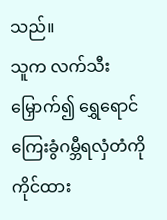သည်။
သူက လက်သီးမြှောက်၍ ရွှေရောင်ကြေးခွံဂမ္ဘီရလှံတံကိုကိုင်ထား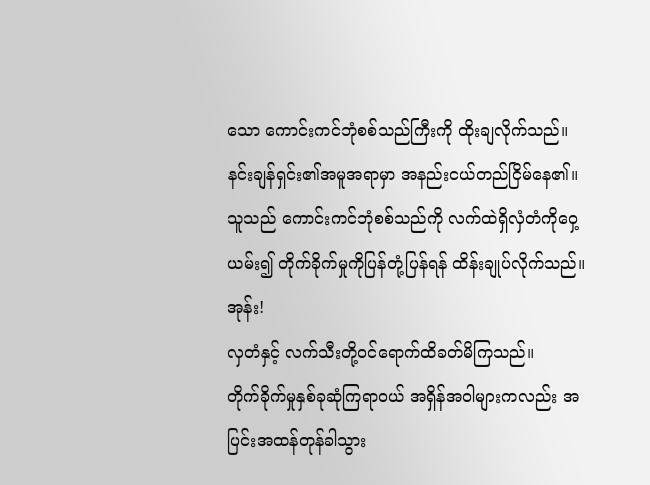သော ကောင်းကင်ဘုံစစ်သည်ကြီးကို ထိုးချလိုက်သည်။
နင်းချန်ရှင်း၏အမူအရာမှာ အနည်းငယ်တည်ငြိမ်နေ၏။ သူသည် ကောင်းကင်ဘုံစစ်သည်ကို လက်ထဲရှိလှံတံကိုဝှေ့ယမ်း၍ တိုက်ခိုက်မှုကိုပြန်တုံ့ပြန်ရန် ထိန်းချုပ်လိုက်သည်။
အုန်း!
လှတံနှင့် လက်သီးတို့ဝင်ရောက်ထိခတ်မိကြသည်။
တိုက်ခိုက်မှုနှစ်ခုဆုံကြရာဝယ် အရှိန်အဝါများကလည်း အပြင်းအထန်တုန်ခါသွား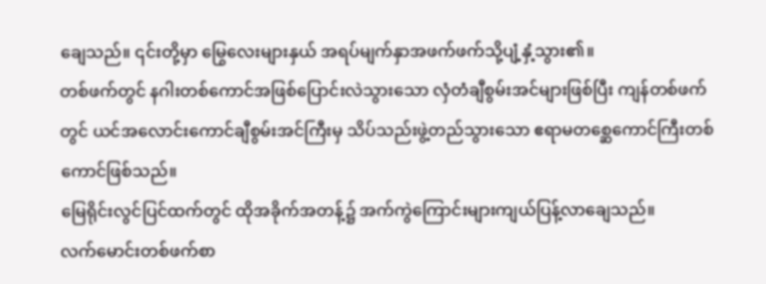ချေသည်။ ၎င်းတို့မှာ မြွေလေးများနှယ် အရပ်မျက်နှာအဖက်ဖက်သို့ပျံ့နှံ့သွား၏။
တစ်ဖက်တွင် နဂါးတစ်ကောင်အဖြစ်ပြောင်းလဲသွားသော လှံတံချီစွမ်းအင်များဖြစ်ပြီး ကျန်တစ်ဖက်တွင် ယင်အလောင်းကောင်ချီစွမ်းအင်ကြီးမှ သိပ်သည်းဖွဲ့တည်သွားသော ဧရာမတစ္ဆေကောင်ကြီးတစ်ကောင်ဖြစ်သည်။
မြေရိုင်းလွင်ပြင်ထက်တွင် ထိုအခိုက်အတန့်၌ အက်ကွဲကြောင်းများကျယ်ပြန့်လာချေသည်။
လက်မောင်းတစ်ဖက်စာ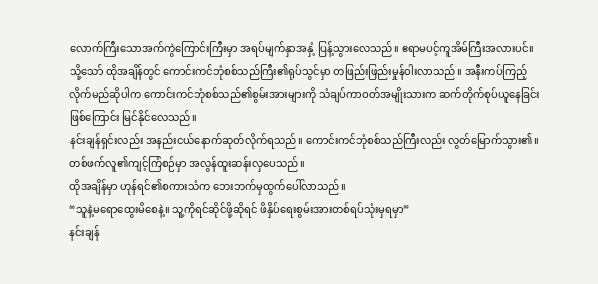လောက်ကြီးသောအက်ကွဲကြောင်းကြီးမှာ အရပ်မျက်နှာအနှံ့ ပြန့်သွားလေသည်။ ဧရာမပင့်ကူအိမ်ကြီးအလားပင်။
သို့သော် ထိုအချိန်တွင် ကောင်းကင်ဘုံစစ်သည်ကြီး၏ရုပ်သွင်မှာ တဖြည်းဖြည်းမှုန်ဝါးလာသည်။ အနီးကပ်ကြည့်လိုက်မည်ဆိုပါက ကောင်းကင်ဘုံစစ်သည်၏စွမ်းအားများကို သံချပ်ကာဝတ်အမျိုးသားက ဆက်တိုက်စုပ်ယူနေခြင်းဖြစ်ကြောင်း မြင်နိုင်လေသည်။
နင်းချန်ရှင်းလည်း အနည်းငယ်နောက်ဆုတ်လိုက်ရသည်။ ကောင်းကင်ဘုံစစ်သည်ကြီးလည်း လွတ်မြောက်သွား၏။
တစ်ဖက်လူ၏ကျင့်ကြံစဉ်မှာ အလွန်ထူးဆန်းလှပေသည်။
ထိုအချိန်မှာ ဟုန်ရင်၏စကားသံက ဘေးဘက်မှထွက်ပေါ်လာသည်။
“သူနဲ့မရောထွေးမိစေနဲ့။ သူ့ကိုရင်ဆိုင်ဖို့ဆိုရင် ဖိနှိပ်ရေးစွမ်းအားတစ်ရပ်သုံးမှရမှာ”
နင်းချန်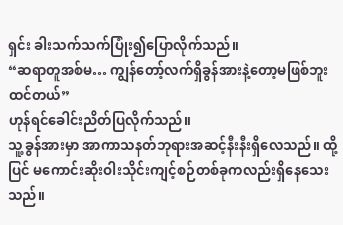ရှင်း ခါးသက်သက်ပြုံး၍ပြောလိုက်သည်။
“ဆရာတူအစ်မ… ကျွန်တော့်လက်ရှိခွန်အားနဲ့တော့မဖြစ်ဘူးထင်တယ်”
ဟုန်ရင်ခေါင်းညိတ်ပြလိုက်သည်။
သူ့ခွန်အားမှာ အာကာသနတ်ဘုရားအဆင့်နီးနီးရှိလေသည်။ ထို့ပြင် မကောင်းဆိုးဝါးသိုင်းကျင့်စဉ်တစ်ခုကလည်းရှိနေသေးသည်။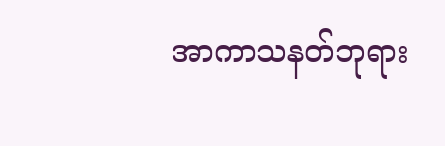အာကာသနတ်ဘုရား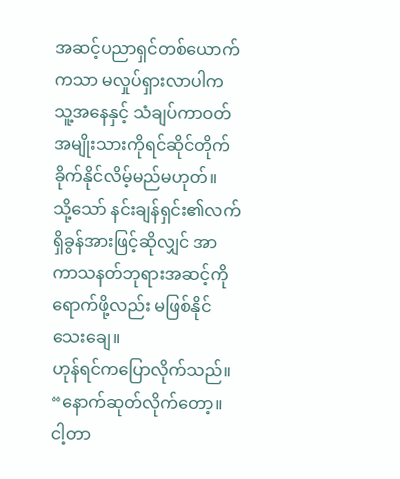အဆင့်ပညာရှင်တစ်ယောက်ကသာ မလှုပ်ရှားလာပါက သူ့အနေနှင့် သံချပ်ကာဝတ်အမျိုးသားကိုရင်ဆိုင်တိုက်ခိုက်နိုင်လိမ့်မည်မဟုတ်။
သို့သော် နင်းချန်ရှင်း၏လက်ရှိခွန်အားဖြင့်ဆိုလျှင် အာကာသနတ်ဘုရားအဆင့်ကိုရောက်ဖို့လည်း မဖြစ်နိုင်သေးချေ။
ဟုန်ရင်ကပြောလိုက်သည်။
“နောက်ဆုတ်လိုက်တော့။ ငါ့တာ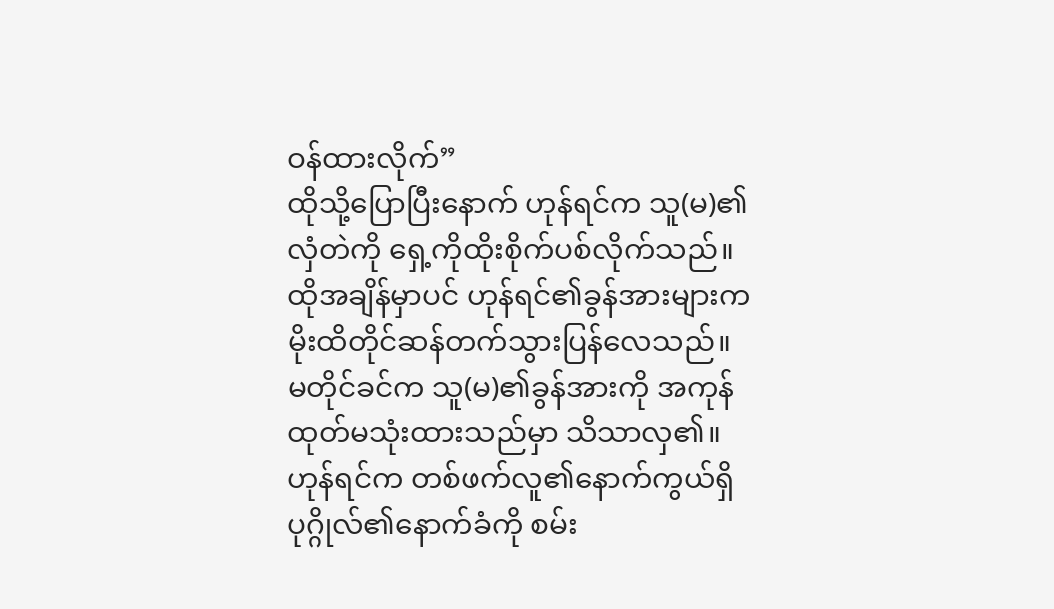ဝန်ထားလိုက်”
ထိုသို့ပြောပြီးနောက် ဟုန်ရင်က သူ(မ)၏လှံတဲကို ရှေ့ကိုထိုးစိုက်ပစ်လိုက်သည်။ ထိုအချိန်မှာပင် ဟုန်ရင်၏ခွန်အားများက မိုးထိတိုင်ဆန်တက်သွားပြန်လေသည်။
မတိုင်ခင်က သူ(မ)၏ခွန်အားကို အကုန်ထုတ်မသုံးထားသည်မှာ သိသာလှ၏။
ဟုန်ရင်က တစ်ဖက်လူ၏နောက်ကွယ်ရှိပုဂ္ဂိုလ်၏နောက်ခံကို စမ်း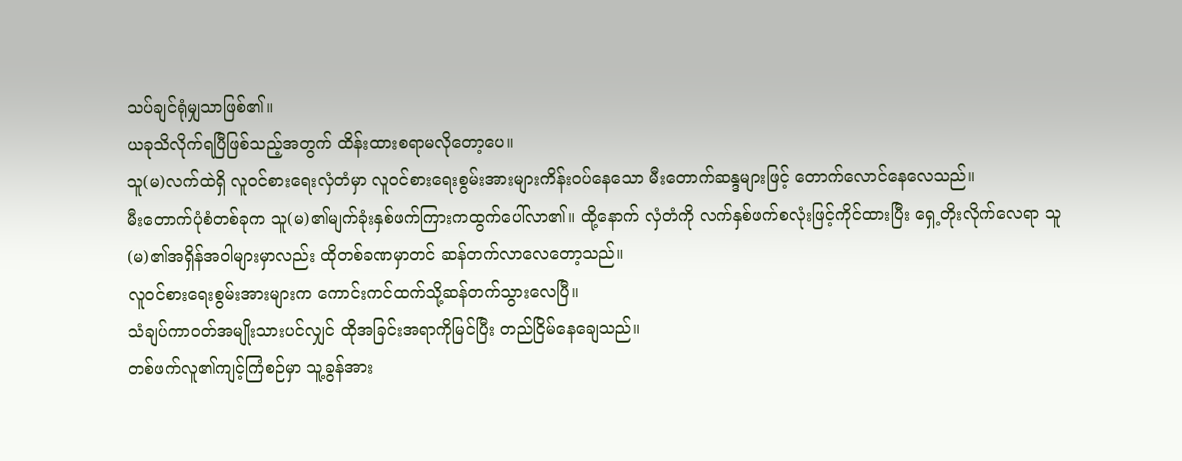သပ်ချင်ရုံမျှသာဖြစ်၏။
ယခုသိလိုက်ရပြီဖြစ်သည့်အတွက် ထိန်းထားစရာမလိုတော့ပေ။
သူ(မ)လက်ထဲရှိ လူဝင်စားရေးလှံတံမှာ လူဝင်စားရေးစွမ်းအားများကိန်းဝပ်နေသော မီးတောက်ဆန္ဒများဖြင့် တောက်လောင်နေလေသည်။
မီးတောက်ပုံစံတစ်ခုက သူ(မ)၏မျက်ခုံးနှစ်ဖက်ကြားကထွက်ပေါ်လာ၏။ ထို့နောက် လှံတံကို လက်နှစ်ဖက်စလုံးဖြင့်ကိုင်ထားပြီး ရှေ့တိုးလိုက်လေရာ သူ(မ)၏အရှိန်အဝါများမှာလည်း ထိုတစ်ခဏမှာတင် ဆန်တက်လာလေတော့သည်။
လူဝင်စားရေးစွမ်းအားများက ကောင်းကင်ထက်သို့ဆန်တက်သွားလေပြီ။
သံချပ်ကာဝတ်အမျိုးသားပင်လျှင် ထိုအခြင်းအရာကိုမြင်ပြီး တည်ငြိမ်နေချေသည်။
တစ်ဖက်လူ၏ကျင့်ကြံစဉ်မှာ သူ့ခွန်အား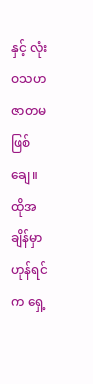နှင့် လုံးဝသဟဇာတမဖြစ်ချေ။
ထိုအချိန်မှာ ဟုန်ရင်က ရှေ့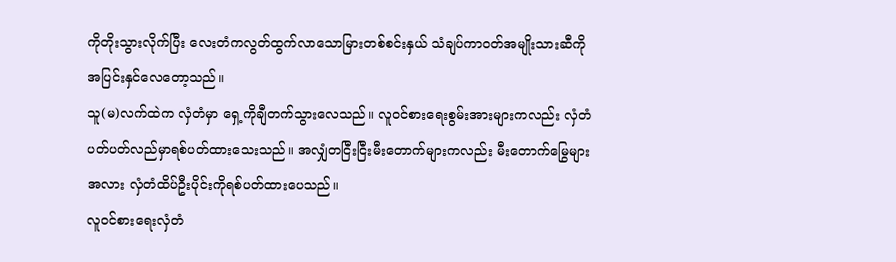ကိုတိုးသွားလိုက်ပြီး လေးတံကလွတ်ထွက်လာသောမြားတစ်စင်းနှယ် သံချပ်ကာဝတ်အမျိုးသားဆီကို အပြင်းနှင်လေတော့သည်။
သူ(မ)လက်ထဲက လှံတံမှာ ရှေ့ကိုချီတက်သွားလေသည်။ လူဝင်စားရေးစွမ်းအားများကလည်း လှံတံပတ်ပတ်လည်မှာရစ်ပတ်ထားသေးသည်။ အလျှံတငြီးငြီးမီးတောက်များကလည်း မီးတောက်မြွေများအလား လှံတံထိပ်ဦးပိုင်းကိုရစ်ပတ်ထားပေသည်။
လူဝင်စားရေးလှံတံ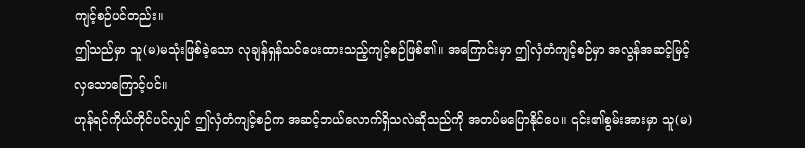ကျင့်စဉ်ပင်တည်း။
ဤသည်မှာ သူ(မ)မသုံးဖြစ်ခဲ့သော လုချန်ရှန်သင်ပေးထားသည့်ကျင့်စဉ်ဖြစ်၏။ အကြောင်းမှာ ဤလှံတံကျင့်စဉ်မှာ အလွန်အဆင့်မြင့်လှသောကြောင့်ပင်။
ဟုန်ရင်ကိုယ်တိုင်ပင်လျှင် ဤလှံတံကျင့်စဉ်က အဆင့်ဘယ်လောက်ရှိသလဲဆိုသည်ကို အတပ်မပြောနိုင်ပေ။ ၎င်း၏စွမ်းအားမှာ သူ(မ)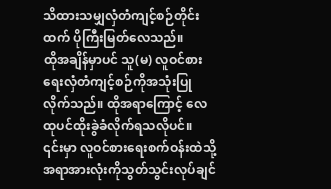သိထားသမျှလှံတံကျင့်စဉ်တိုင်းထက် ပိုကြီးမြတ်လေသည်။
ထိုအချိန်မှာပင် သူ(မ) လူဝင်စားရေးလှံတံကျင့်စဉ်ကိုအသုံးပြုလိုက်သည်။ ထိုအရာကြောင့် လေထုပင်ထိုးခွဲခံလိုက်ရသလိုပင်။ ၎င်းမှာ လူဝင်စားရေးစက်ဝန်းထဲသို့ အရာအားလုံးကိုသွတ်သွင်းလုပ်ချင်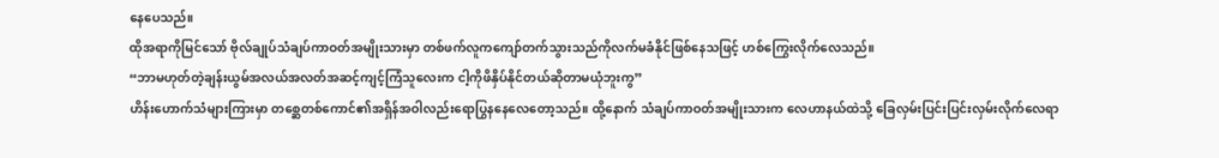နေပေသည်။
ထိုအရာကိုမြင်သော် ဗိုလ်ချုပ်သံချပ်ကာဝတ်အမျိုးသားမှာ တစ်ဖက်လူကကျော်တက်သွားသည်ကိုလက်မခံနိုင်ဖြစ်နေသဖြင့် ဟစ်ကြွေးလိုက်လေသည်။
“ဘာမဟုတ်တဲ့ချန်းယွမ်အလယ်အလတ်အဆင့်ကျင့်ကြံသူလေးက ငါ့ကိုဖိနှိပ်နိုင်တယ်ဆိုတာမယုံဘူးကွ”
ဟိန်းဟောက်သံများကြားမှာ တစ္ဆေတစ်ကောင်၏အရှိန်အဝါလည်းရောပြွနနေလေတော့သည်။ ထို့နောက် သံချပ်ကာဝတ်အမျိုးသားက လေဟာနယ်ထဲသို့ ခြေလှမ်းပြင်းပြင်းလှမ်းလိုက်လေရာ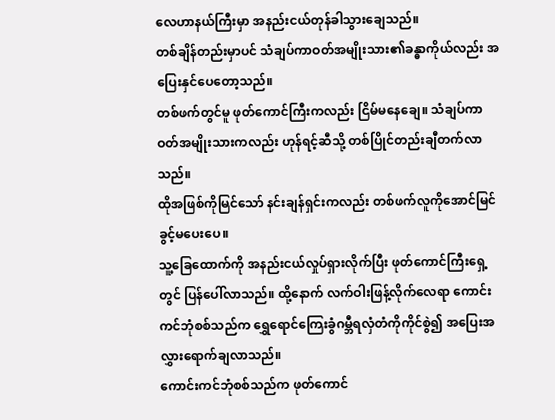လေဟာနယ်ကြီးမှာ အနည်းငယ်တုန်ခါသွားချေသည်။
တစ်ချိန်တည်းမှာပင် သံချပ်ကာဝတ်အမျိုးသား၏ခန္ဓာကိုယ်လည်း အပြေးနှင်ပေတော့သည်။
တစ်ဖက်တွင်မူ ဖုတ်ကောင်ကြီးကလည်း ငြိမ်မနေချေ။ သံချပ်ကာဝတ်အမျိုးသားကလည်း ဟုန်ရင့်ဆီသို့ တစ်ပြိုင်တည်းချီတက်လာသည်။
ထိုအဖြစ်ကိုမြင်သော် နင်းချန်ရှင်းကလည်း တစ်ဖက်လူကိုအောင်မြင်ခွင့်မပေးပေ။
သူ့ခြေထောက်ကို အနည်းငယ်လှုပ်ရှားလိုက်ပြီး ဖုတ်ကောင်ကြီးရှေ့တွင် ပြန်ပေါ်လာသည်။ ထို့နောက် လက်ဝါးဖြန့်လိုက်လေရာ ကောင်းကင်ဘုံစစ်သည်က ရွှေရောင်ကြေးခွံဂမ္ဘီရလှံတံကိုကိုင်စွဲ၍ အပြေးအလွှားရောက်ချလာသည်။
ကောင်းကင်ဘုံစစ်သည်က ဖုတ်ကောင်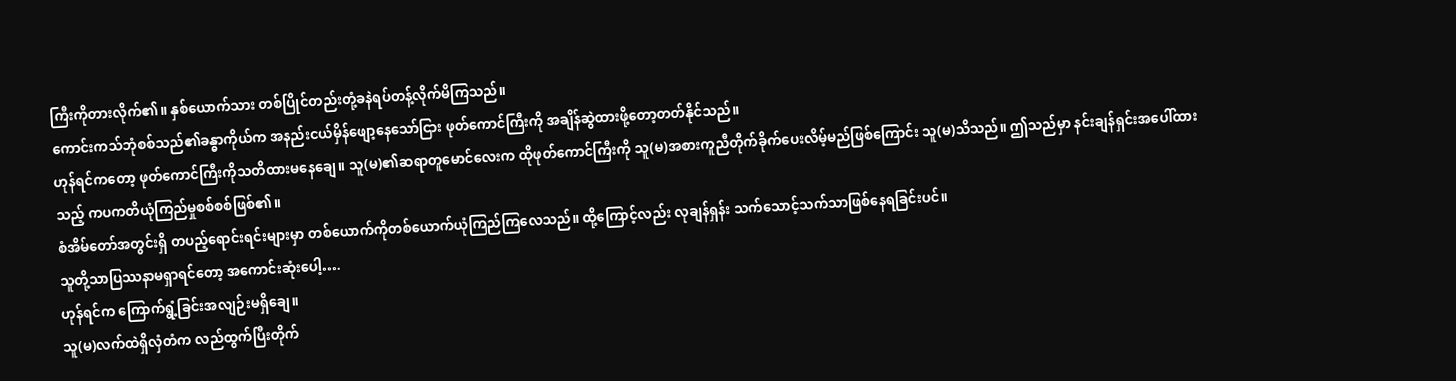ကြီးကိုတားလိုက်၏။ နှစ်ယောက်သား တစ်ပြိုင်တည်းတုံ့ခနဲရပ်တန့်လိုက်မိကြသည်။
ကောင်းကသ်ဘုံစစ်သည်၏ခန္ဓာကိုယ်က အနည်းငယ်မှိန်ဖျော့နေသော်ငြား ဖုတ်ကောင်ကြီးကို အချိန်ဆွဲထားဖို့တော့တတ်နိုင်သည်။
ဟုန်ရင်ကတော့ ဖုတ်ကောင်ကြီးကိုသတိထားမနေချေ။ သူ(မ)၏ဆရာတူမောင်လေးက ထိုဖုတ်ကောင်ကြီးကို သူ(မ)အစားကူညီတိုက်ခိုက်ပေးလိမ့်မည်ဖြစ်ကြောင်း သူ(မ)သိသည်။ ဤသည်မှာ နင်းချန်ရှင်းအပေါ်ထားသည့် ကပကတိယုံကြည်မှုစစ်စစ်ဖြစ်၏။
စံအိမ်တော်အတွင်းရှိ တပည့်ရောင်းရင်းများမှာ တစ်ယောက်ကိုတစ်ယောက်ယုံကြည်ကြလေသည်။ ထို့ကြောင့်လည်း လုချန်ရှန်း သက်သောင့်သက်သာဖြစ်နေရခြင်းပင်။
သူတို့သာပြဿနာမရှာရင်တော့ အကောင်းဆုံးပေါ့….
ဟုန်ရင်က ကြောက်ရွံ့ခြင်းအလျဉ်းမရှိချေ။
သူ(မ)လက်ထဲရှိလှံတံက လည်ထွက်ပြီးတိုက်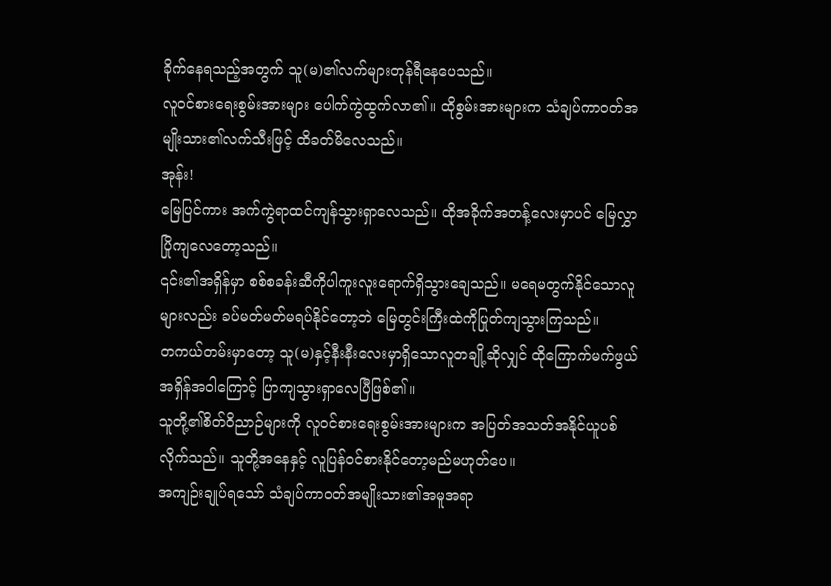ခိုက်နေရသည့်အတွက် သူ(မ)၏လက်များတုန်ရီနေပေသည်။
လူဝင်စားရေးစွမ်းအားများ ပေါက်ကွဲထွက်လာ၏။ ထိုစွမ်းအားများက သံချပ်ကာဝတ်အမျိုးသား၏လက်သီးဖြင့် ထိခတ်မိလေသည်။
အုန်း!
မြေပြင်ကား အက်ကွဲရာထင်ကျန်သွားရှာလေသည်။ ထိုအခိုက်အတန့်လေးမှာပင် မြေလွှာပြိုကျလေတော့သည်။
၎င်း၏အရှိန်မှာ စစ်စခန်းဆီကိုပါကူးလူးရောက်ရှိသွားချေသည်။ မရေမတွက်နိုင်သောလူများလည်း ခပ်မတ်မတ်မရပ်နိုင်တော့ဘဲ မြေတွင်းကြီးထဲကိုပြုတ်ကျသွားကြသည်။
တကယ်တမ်းမှာတော့ သူ(မ)နှင့်နီးနီးလေးမှာရှိသောလူတချို့ဆိုလျှင် ထိုကြောက်မက်ဖွယ်အရှိန်အဝါကြောင့် ပြာကျသွားရှာလေပြီဖြစ်၏။
သူတို့၏စိတ်ဝိညာဉ်များကို လူဝင်စားရေးစွမ်းအားများက အပြတ်အသတ်အနိုင်ယူပစ်လိုက်သည်။ သူတို့အနေနှင့် လူပြန်ဝင်စားနိုင်တော့မည်မဟုတ်ပေ။
အကျဉ်းချုပ်ရသော် သံချပ်ကာဝတ်အမျိုးသား၏အမူအရာ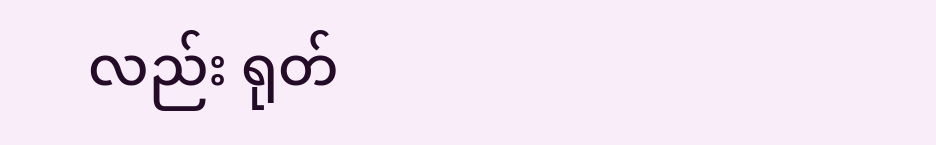လည်း ရုတ်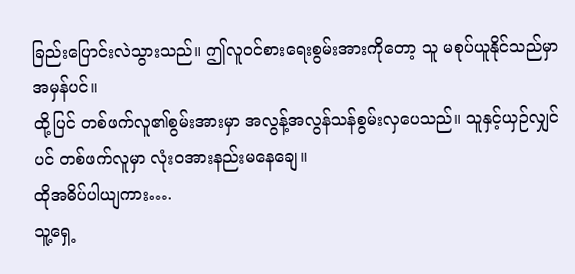ခြည်းပြောင်းလဲသွားသည်။ ဤလူဝင်စားရေးစွမ်းအားကိုတော့ သူ မစုပ်ယူနိုင်သည်မှာ အမှန်ပင်။
ထို့ပြင် တစ်ဖက်လူ၏စွမ်းအားမှာ အလွန့်အလွန်သန်စွမ်းလှပေသည်။ သူနှင့်ယှဉ်လျှင်ပင် တစ်ဖက်လူမှာ လုံးဝအားနည်းမနေချေ။
ထိုအဓိပ်ပါယျကား….
သူ့ရှေ့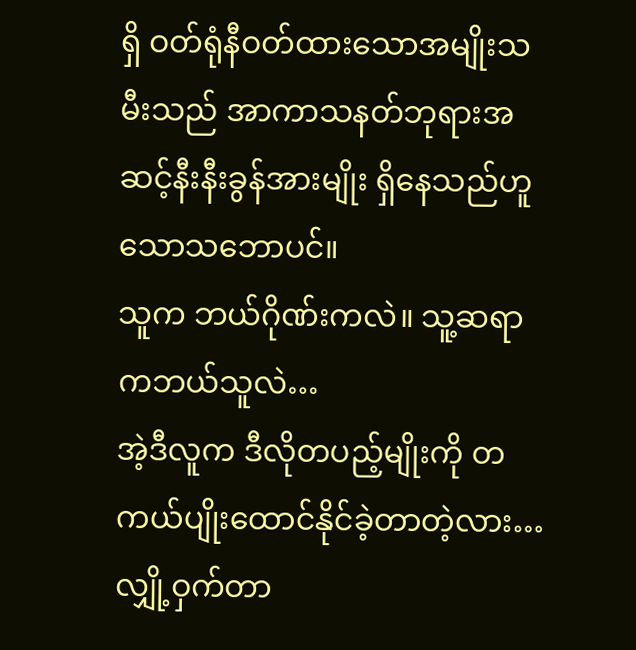ရှိ ဝတ်ရုံနီဝတ်ထားသောအမျိုးသမီးသည် အာကာသနတ်ဘုရားအဆင့်နီးနီးခွန်အားမျိုး ရှိနေသည်ဟူသောသဘောပင်။
သူက ဘယ်ဂိုဏ်းကလဲ။ သူ့ဆရာကဘယ်သူလဲ…
အဲ့ဒီလူက ဒီလိုတပည့်မျိုးကို တကယ်ပျိုးထောင်နိုင်ခဲ့တာတဲ့လား…
လျှို့ဝှက်တာ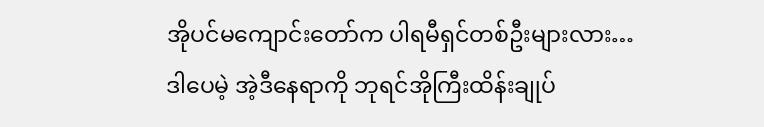အိုပင်မကျောင်းတော်က ပါရမီရှင်တစ်ဦးများလား…
ဒါပေမဲ့ အဲ့ဒီနေရာကို ဘုရင်အိုကြီးထိန်းချုပ်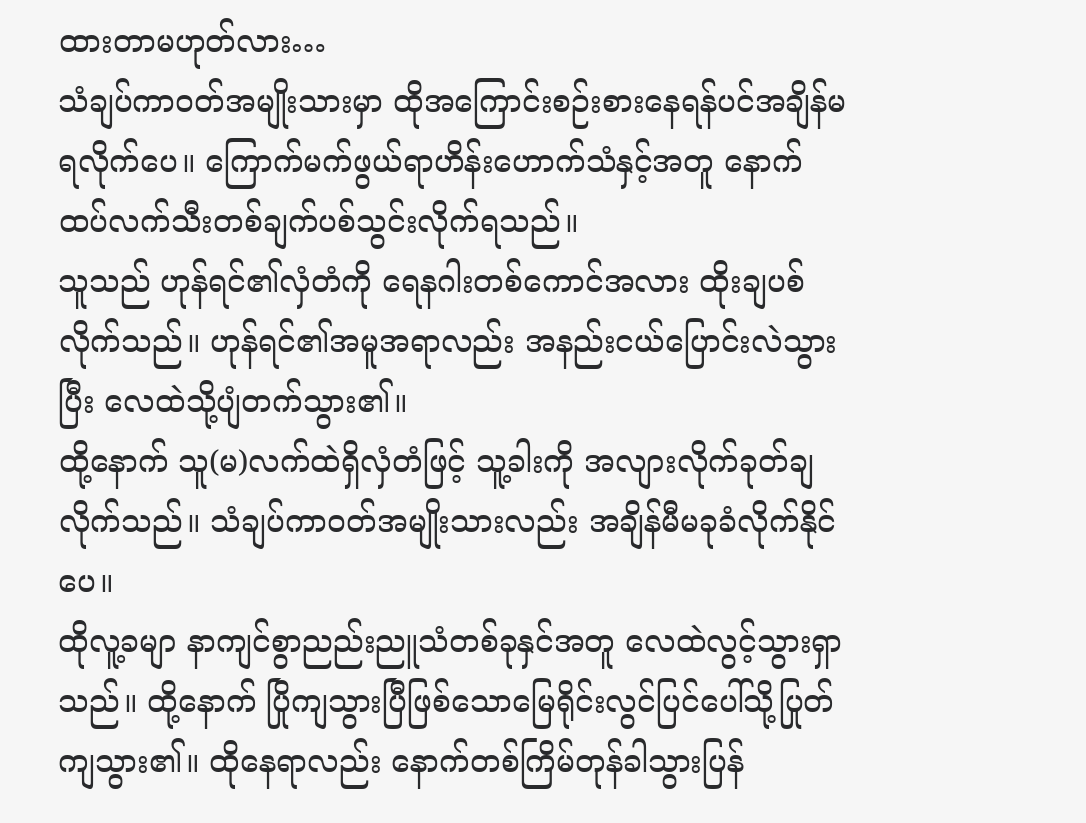ထားတာမဟုတ်လား…
သံချပ်ကာဝတ်အမျိုးသားမှာ ထိုအကြောင်းစဉ်းစားနေရန်ပင်အချိန်မရလိုက်ပေ။ ကြောက်မက်ဖွယ်ရာဟိန်းဟောက်သံနှင့်အတူ နောက်ထပ်လက်သီးတစ်ချက်ပစ်သွင်းလိုက်ရသည်။
သူသည် ဟုန်ရင်၏လှံတံကို ရေနဂါးတစ်ကောင်အလား ထိုးချပစ်လိုက်သည်။ ဟုန်ရင်၏အမူအရာလည်း အနည်းငယ်ပြောင်းလဲသွားပြီး လေထဲသို့ပျံတက်သွား၏။
ထို့နောက် သူ(မ)လက်ထဲရှိလှံတံဖြင့် သူ့ခါးကို အလျားလိုက်ခုတ်ချလိုက်သည်။ သံချပ်ကာဝတ်အမျိုးသားလည်း အချိန်မီမခုခံလိုက်နိုင်ပေ။
ထိုလူ့ခမျာ နာကျင်စွာညည်းညူသံတစ်ခုနှင်အတူ လေထဲလွင့်သွားရှာသည်။ ထို့နောက် ပြိုကျသွားပြီဖြစ်သောမြေရိုင်းလွင်ပြင်ပေါ်သို့ပြုတ်ကျသွား၏။ ထိုနေရာလည်း နောက်တစ်ကြိမ်တုန်ခါသွားပြန်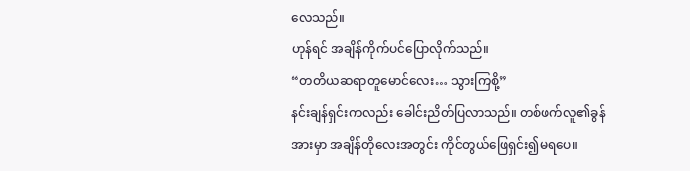လေသည်။
ဟုန်ရင် အချိန်ကိုက်ပင်ပြောလိုက်သည်။
“တတိယဆရာတူမောင်လေး… သွားကြစို့”
နင်းချန်ရှင်းကလည်း ခေါင်းညိတ်ပြလာသည်။ တစ်ဖက်လူ၏ခွန်အားမှာ အချိန်တိုလေးအတွင်း ကိုင်တွယ်ဖြေရှင်း၍မရပေ။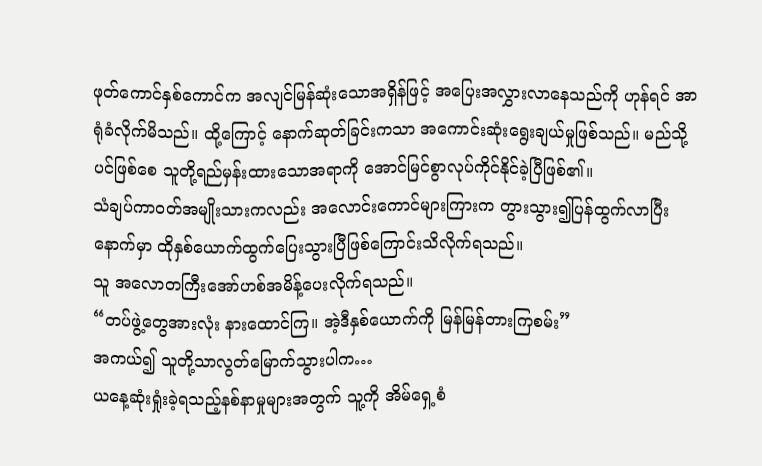ဖုတ်ကောင်နှစ်ကောင်က အလျင်မြန်ဆုံးသောအရှိန်ဖြင့် အပြေးအလွှားလာနေသည်ကို ဟုန်ရင် အာရုံခံလိုက်မိသည်။ ထို့ကြောင့် နောက်ဆုတ်ခြင်းကသာ အကောင်းဆုံးရွေးချယ်မှုဖြစ်သည်။ မည်သို့ပင်ဖြစ်စေ သူတို့ရည်မှန်းထားသောအရာကို အောင်မြင်စွာလုပ်ကိုင်နိုင်ခဲ့ပြီဖြစ်၏။
သံချပ်ကာဝတ်အမျိုးသားကလည်း အလောင်းကောင်များကြားက တွားသွား၍ပြန်ထွက်လာပြီးနောက်မှာ ထိုနှစ်ယောက်ထွက်ပြေးသွားပြီဖြစ်ကြောင်းသိလိုက်ရသည်။
သူ အလောတကြီးအော်ဟစ်အမိန့်ပေးလိုက်ရသည်။
“တပ်ဖွဲ့တွေအားလုံး နားထောင်ကြ။ အဲ့ဒီနှစ်ယောက်ကို မြန်မြန်တားကြစမ်း”
အကယ်၍ သူတို့သာလွတ်မြောက်သွားပါက…
ယနေ့ဆုံးရှုံးခဲ့ရသည့်နစ်နာမှုများအတွက် သူ့ကို အိမ်ရှေ့စံ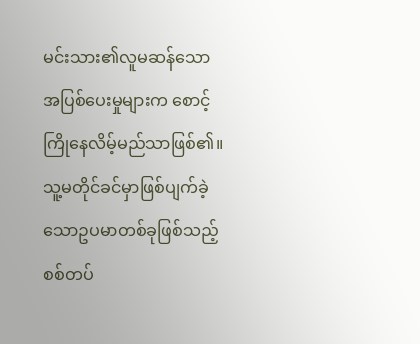မင်းသား၏လူမဆန်သောအပြစ်ပေးမှုများက စောင့်ကြိုနေလိမ့်မည်သာဖြစ်၏။
သူ့မတိုင်ခင်မှာဖြစ်ပျက်ခဲ့သောဥပမာတစ်ခုဖြစ်သည့် စစ်တပ်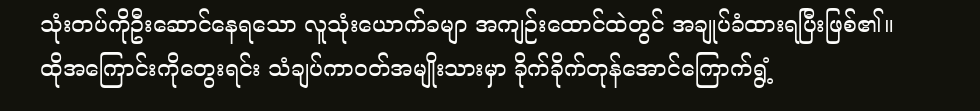သုံးတပ်ကိုဦးဆောင်နေရသော လူသုံးယောက်ခမျာ အကျဉ်းထောင်ထဲတွင် အချုပ်ခံထားရပြီးဖြစ်၏။
ထိုအကြောင်းကိုတွေးရင်း သံချပ်ကာဝတ်အမျိုးသားမှာ ခိုက်ခိုက်တုန်အောင်ကြောက်ရွံ့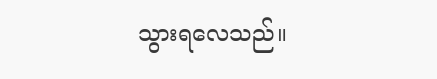သွားရလေသည်။